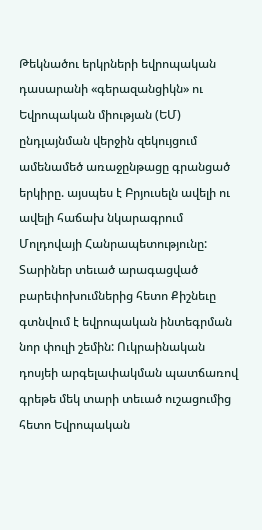Թեկնածու երկրների եվրոպական դասարանի «գերազանցիկն» ու Եվրոպական միության (ԵՄ) ընդլայնման վերջին զեկույցում ամենամեծ առաջընթացը գրանցած երկիրը. այսպես է Բրյուսելն ավելի ու ավելի հաճախ նկարագրում Մոլդովայի Հանրապետությունը: Տարիներ տեւած արագացված բարեփոխումներից հետո Քիշնեւը գտնվում է եվրոպական ինտեգրման նոր փուլի շեմին: Ուկրաինական դոսյեի արգելափակման պատճառով գրեթե մեկ տարի տեւած ուշացումից հետո Եվրոպական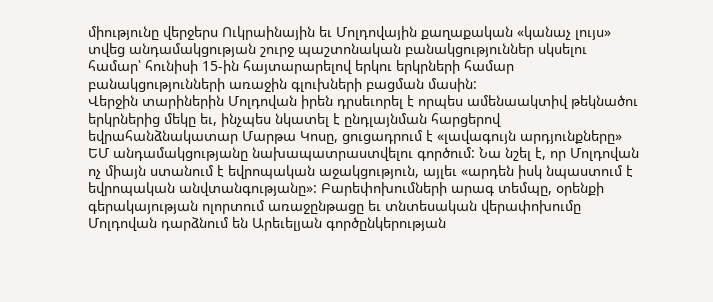միությունը վերջերս Ուկրաինային եւ Մոլդովային քաղաքական «կանաչ լույս» տվեց անդամակցության շուրջ պաշտոնական բանակցություններ սկսելու համար՝ հունիսի 15-ին հայտարարելով երկու երկրների համար բանակցությունների առաջին գլուխների բացման մասին:
Վերջին տարիներին Մոլդովան իրեն դրսեւորել է որպես ամենաակտիվ թեկնածու երկրներից մեկը եւ, ինչպես նկատել է ընդլայնման հարցերով եվրահանձնակատար Մարթա Կոսը, ցուցադրում է «լավագույն արդյունքները» ԵՄ անդամակցությանը նախապատրաստվելու գործում: Նա նշել է, որ Մոլդովան ոչ միայն ստանում է եվրոպական աջակցություն, այլեւ «արդեն իսկ նպաստում է եվրոպական անվտանգությանը»: Բարեփոխումների արագ տեմպը, օրենքի գերակայության ոլորտում առաջընթացը եւ տնտեսական վերափոխումը Մոլդովան դարձնում են Արեւելյան գործընկերության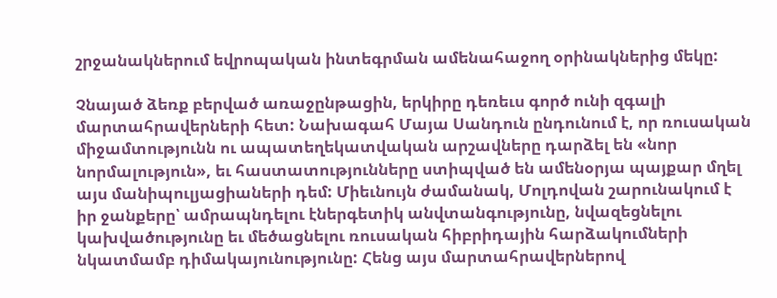շրջանակներում եվրոպական ինտեգրման ամենահաջող օրինակներից մեկը:

Չնայած ձեռք բերված առաջընթացին, երկիրը դեռեւս գործ ունի զգալի մարտահրավերների հետ: Նախագահ Մայա Սանդուն ընդունում է, որ ռուսական միջամտությունն ու ապատեղեկատվական արշավները դարձել են «նոր նորմալություն», եւ հաստատությունները ստիպված են ամենօրյա պայքար մղել այս մանիպուլյացիաների դեմ: Միեւնույն ժամանակ, Մոլդովան շարունակում է իր ջանքերը՝ ամրապնդելու էներգետիկ անվտանգությունը, նվազեցնելու կախվածությունը եւ մեծացնելու ռուսական հիբրիդային հարձակումների նկատմամբ դիմակայունությունը: Հենց այս մարտահրավերներով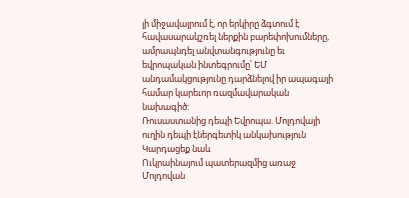լի միջավայրում է, որ երկիրը ձգտում է հավասարակշռել ներքին բարեփոխումները, ամրապնդել անվտանգությունը եւ եվրոպական ինտեգրումը՝ ԵՄ անդամակցությունը դարձնելով իր ապագայի համար կարեւոր ռազմավարական նախագիծ:
Ռուսաստանից դեպի Եվրոպա. Մոլդովայի ուղին դեպի էներգետիկ անկախություն
Կարդացեք նաև
Ուկրաինայում պատերազմից առաջ Մոլդովան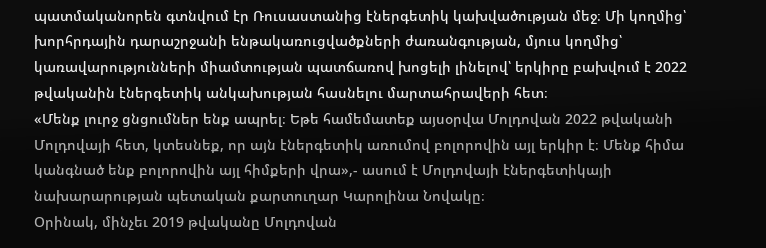պատմականորեն գտնվում էր Ռուսաստանից էներգետիկ կախվածության մեջ։ Մի կողմից՝ խորհրդային դարաշրջանի ենթակառուցվածքների ժառանգության, մյուս կողմից՝ կառավարությունների միամտության պատճառով խոցելի լինելով՝ երկիրը բախվում է 2022 թվականին էներգետիկ անկախության հասնելու մարտահրավերի հետ։
«Մենք լուրջ ցնցումներ ենք ապրել։ Եթե համեմատեք այսօրվա Մոլդովան 2022 թվականի Մոլդովայի հետ, կտեսնեք, որ այն էներգետիկ առումով բոլորովին այլ երկիր է։ Մենք հիմա կանգնած ենք բոլորովին այլ հիմքերի վրա»,- ասում է Մոլդովայի էներգետիկայի նախարարության պետական քարտուղար Կարոլինա Նովակը։
Օրինակ, մինչեւ 2019 թվականը Մոլդովան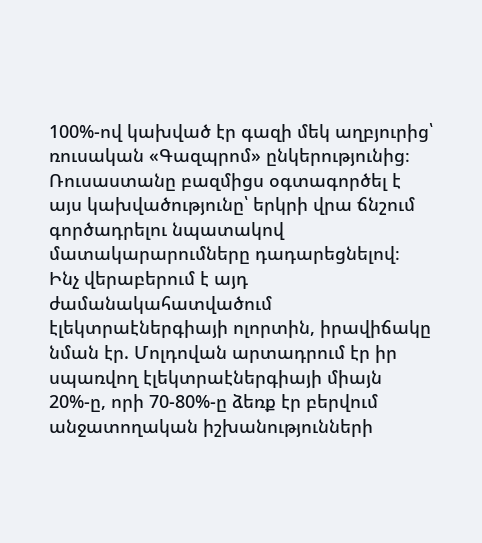100%-ով կախված էր գազի մեկ աղբյուրից՝ ռուսական «Գազպրոմ» ընկերությունից։ Ռուսաստանը բազմիցս օգտագործել է այս կախվածությունը՝ երկրի վրա ճնշում գործադրելու նպատակով մատակարարումները դադարեցնելով։
Ինչ վերաբերում է այդ ժամանակահատվածում էլեկտրաէներգիայի ոլորտին, իրավիճակը նման էր. Մոլդովան արտադրում էր իր սպառվող էլեկտրաէներգիայի միայն 20%-ը, որի 70-80%-ը ձեռք էր բերվում անջատողական իշխանությունների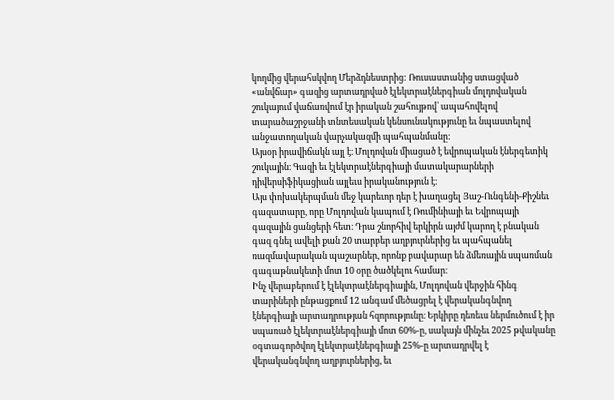կողմից վերահսկվող Մերձդնեստրից: Ռուսաստանից ստացված «անվճար» գազից արտադրված էլեկտրաէներգիան մոլդովական շուկայում վաճառվում էր իրական շահույթով՝ ապահովելով տարածաշրջանի տնտեսական կենսունակությունը եւ նպաստելով անջատողական վարչակազմի պահպանմանը:
Այսօր իրավիճակն այլ է։ Մոլդովան միացած է եվրոպական էներգետիկ շուկային։ Գազի եւ էլեկտրաէներգիայի մատակարարների դիվերսիֆիկացիան այլեւս իրականություն է։
Այս փոխակերպման մեջ կարեւոր դեր է խաղացել Յաշ-Ունգենի-Քիշնեւ գազատարը, որը Մոլդովան կապում է Ռումինիայի եւ Եվրոպայի գազային ցանցերի հետ։ Դրա շնորհիվ երկիրն այժմ կարող է բնական գազ գնել ավելի քան 20 տարբեր աղբյուրներից եւ պահպանել ռազմավարական պաշարներ, որոնք բավարար են ձմեռային սպառման գագաթնակետի մոտ 10 օրը ծածկելու համար։
Ինչ վերաբերում է էլեկտրաէներգիային, Մոլդովան վերջին հինգ տարիների ընթացքում 12 անգամ մեծացրել է վերականգնվող էներգիայի արտադրության հզորությունը։ Երկիրը դեռեւս ներմուծում է իր սպառած էլեկտրաէներգիայի մոտ 60%-ը, սակայն մինչեւ 2025 թվականը օգտագործվող էլեկտրաէներգիայի 25%-ը արտադրվել է վերականգնվող աղբյուրներից, եւ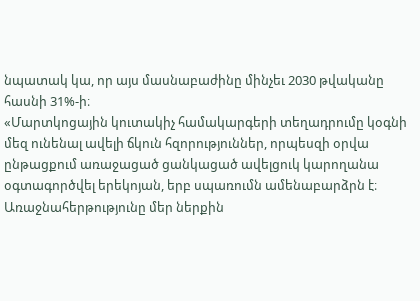նպատակ կա, որ այս մասնաբաժինը մինչեւ 2030 թվականը հասնի 31%-ի։
«Մարտկոցային կուտակիչ համակարգերի տեղադրումը կօգնի մեզ ունենալ ավելի ճկուն հզորություններ, որպեսզի օրվա ընթացքում առաջացած ցանկացած ավելցուկ կարողանա օգտագործվել երեկոյան, երբ սպառումն ամենաբարձրն է։ Առաջնահերթությունը մեր ներքին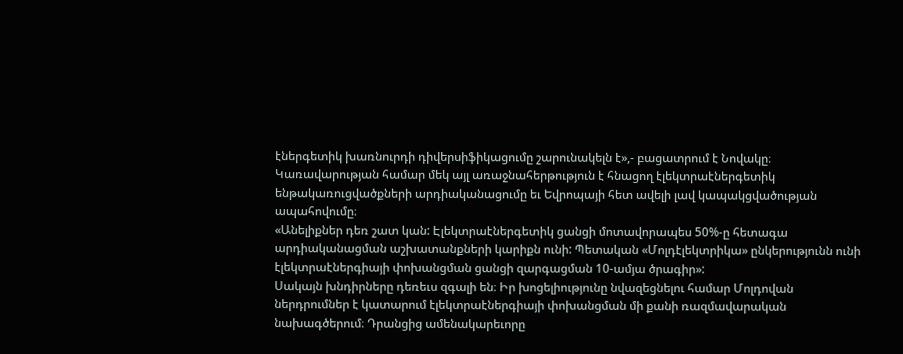էներգետիկ խառնուրդի դիվերսիֆիկացումը շարունակելն է»,- բացատրում է Նովակը։
Կառավարության համար մեկ այլ առաջնահերթություն է հնացող էլեկտրաէներգետիկ ենթակառուցվածքների արդիականացումը եւ Եվրոպայի հետ ավելի լավ կապակցվածության ապահովումը։
«Անելիքներ դեռ շատ կան: Էլեկտրաէներգետիկ ցանցի մոտավորապես 50%-ը հետագա արդիականացման աշխատանքների կարիքն ունի: Պետական «Մոլդէլեկտրիկա» ընկերությունն ունի էլեկտրաէներգիայի փոխանցման ցանցի զարգացման 10-ամյա ծրագիր»:
Սակայն խնդիրները դեռեւս զգալի են։ Իր խոցելիությունը նվազեցնելու համար Մոլդովան ներդրումներ է կատարում էլեկտրաէներգիայի փոխանցման մի քանի ռազմավարական նախագծերում։ Դրանցից ամենակարեւորը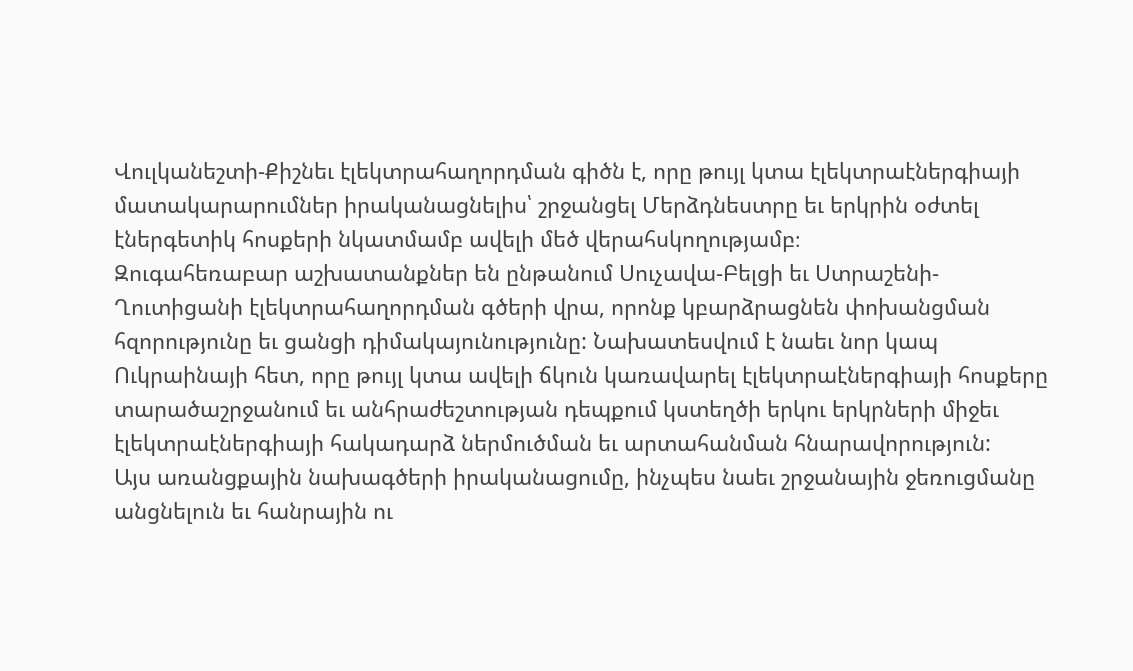Վուլկանեշտի-Քիշնեւ էլեկտրահաղորդման գիծն է, որը թույլ կտա էլեկտրաէներգիայի մատակարարումներ իրականացնելիս՝ շրջանցել Մերձդնեստրը եւ երկրին օժտել էներգետիկ հոսքերի նկատմամբ ավելի մեծ վերահսկողությամբ։
Զուգահեռաբար աշխատանքներ են ընթանում Սուչավա-Բելցի եւ Ստրաշենի-Ղուտիցանի էլեկտրահաղորդման գծերի վրա, որոնք կբարձրացնեն փոխանցման հզորությունը եւ ցանցի դիմակայունությունը: Նախատեսվում է նաեւ նոր կապ Ուկրաինայի հետ, որը թույլ կտա ավելի ճկուն կառավարել էլեկտրաէներգիայի հոսքերը տարածաշրջանում եւ անհրաժեշտության դեպքում կստեղծի երկու երկրների միջեւ էլեկտրաէներգիայի հակադարձ ներմուծման եւ արտահանման հնարավորություն:
Այս առանցքային նախագծերի իրականացումը, ինչպես նաեւ շրջանային ջեռուցմանը անցնելուն եւ հանրային ու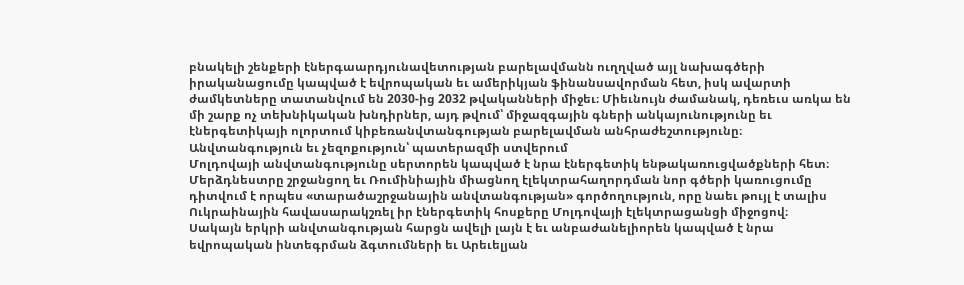բնակելի շենքերի էներգաարդյունավետության բարելավմանն ուղղված այլ նախագծերի իրականացումը կապված է եվրոպական եւ ամերիկյան ֆինանսավորման հետ, իսկ ավարտի ժամկետները տատանվում են 2030-ից 2032 թվականների միջեւ։ Միեւնույն ժամանակ, դեռեւս առկա են մի շարք ոչ տեխնիկական խնդիրներ, այդ թվում՝ միջազգային գների անկայունությունը եւ էներգետիկայի ոլորտում կիբեռանվտանգության բարելավման անհրաժեշտությունը։
Անվտանգություն եւ չեզոքություն՝ պատերազմի ստվերում
Մոլդովայի անվտանգությունը սերտորեն կապված է նրա էներգետիկ ենթակառուցվածքների հետ։ Մերձդնեստրը շրջանցող եւ Ռումինիային միացնող էլեկտրահաղորդման նոր գծերի կառուցումը դիտվում է որպես «տարածաշրջանային անվտանգության» գործողություն, որը նաեւ թույլ է տալիս Ուկրաինային հավասարակշռել իր էներգետիկ հոսքերը Մոլդովայի էլեկտրացանցի միջոցով։
Սակայն երկրի անվտանգության հարցն ավելի լայն է եւ անբաժանելիորեն կապված է նրա եվրոպական ինտեգրման ձգտումների եւ Արեւելյան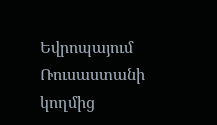Եվրոպայում Ռուսաստանի կողմից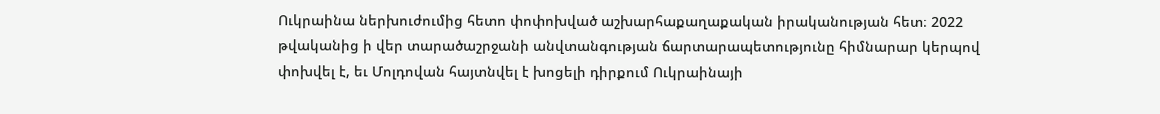Ուկրաինա ներխուժումից հետո փոփոխված աշխարհաքաղաքական իրականության հետ։ 2022 թվականից ի վեր տարածաշրջանի անվտանգության ճարտարապետությունը հիմնարար կերպով փոխվել է, եւ Մոլդովան հայտնվել է խոցելի դիրքում Ուկրաինայի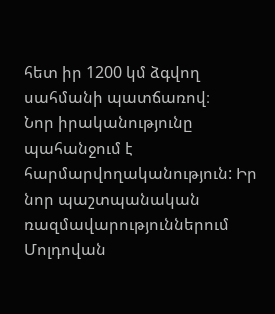հետ իր 1200 կմ ձգվող սահմանի պատճառով։
Նոր իրականությունը պահանջում է հարմարվողականություն: Իր նոր պաշտպանական ռազմավարություններում Մոլդովան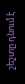շեշտը դնում է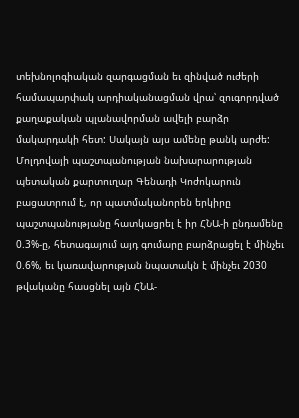տեխնոլոգիական զարգացման եւ զինված ուժերի համապարփակ արդիականացման վրա՝ զուգորդված քաղաքական պլանավորման ավելի բարձր մակարդակի հետ: Սակայն այս ամենը թանկ արժե:
Մոլդովայի պաշտպանության նախարարության պետական քարտուղար Գենադի Կոժոկարուն բացատրում է, որ պատմականորեն երկիրը պաշտպանությանը հատկացրել է իր ՀՆԱ-ի ընդամենը 0.3%-ը, հետագայում այդ գումարը բարձրացել է մինչեւ 0.6%, եւ կառավարության նպատակն է մինչեւ 2030 թվականը հասցնել այն ՀՆԱ-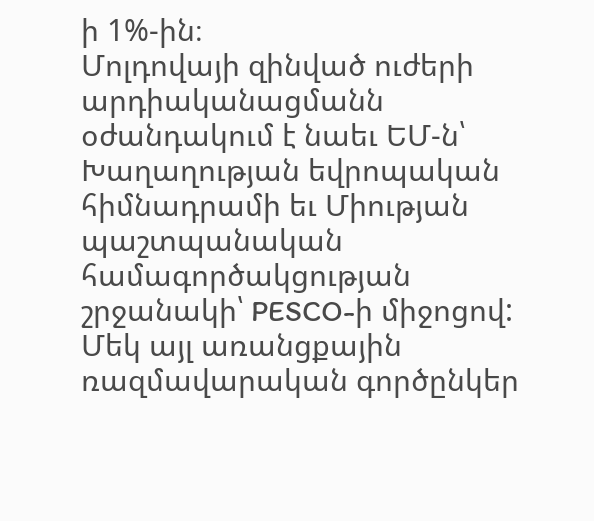ի 1%-ին։
Մոլդովայի զինված ուժերի արդիականացմանն օժանդակում է նաեւ ԵՄ-ն՝ Խաղաղության եվրոպական հիմնադրամի եւ Միության պաշտպանական համագործակցության շրջանակի՝ PESCO-ի միջոցով: Մեկ այլ առանցքային ռազմավարական գործընկեր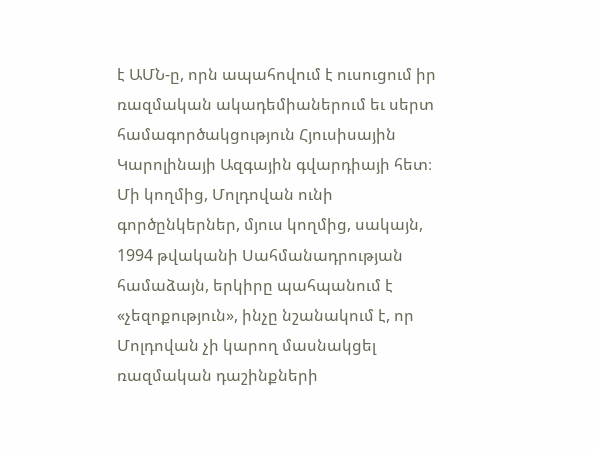է ԱՄՆ-ը, որն ապահովում է ուսուցում իր ռազմական ակադեմիաներում եւ սերտ համագործակցություն Հյուսիսային Կարոլինայի Ազգային գվարդիայի հետ։
Մի կողմից, Մոլդովան ունի գործընկերներ, մյուս կողմից, սակայն, 1994 թվականի Սահմանադրության համաձայն, երկիրը պահպանում է «չեզոքություն», ինչը նշանակում է, որ Մոլդովան չի կարող մասնակցել ռազմական դաշինքների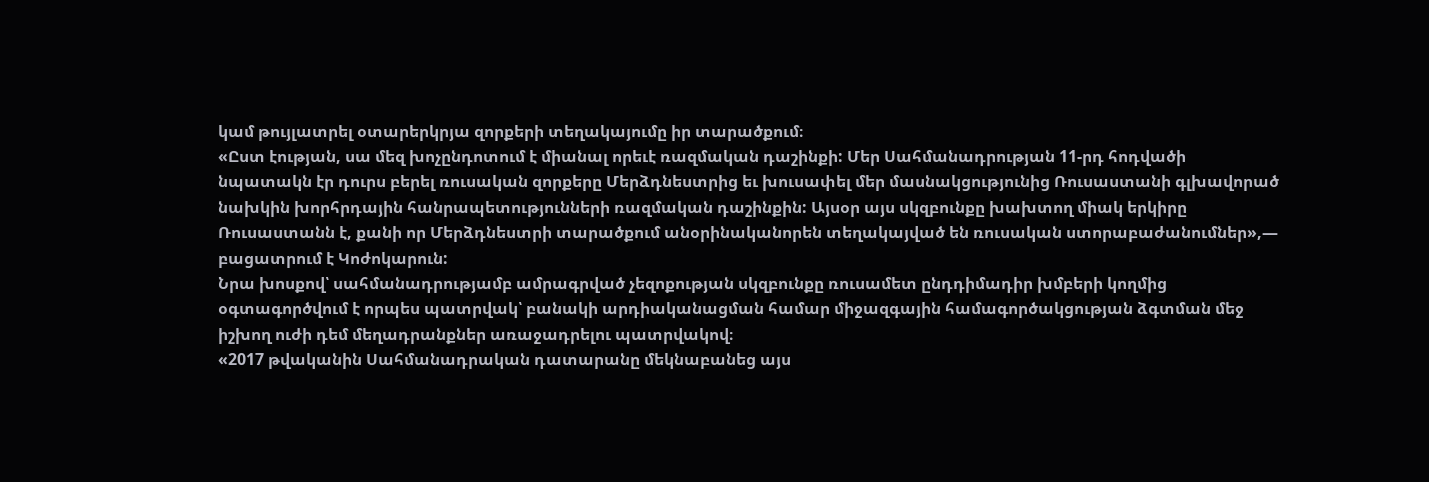կամ թույլատրել օտարերկրյա զորքերի տեղակայումը իր տարածքում։
«Ըստ էության, սա մեզ խոչընդոտում է միանալ որեւէ ռազմական դաշինքի: Մեր Սահմանադրության 11-րդ հոդվածի նպատակն էր դուրս բերել ռուսական զորքերը Մերձդնեստրից եւ խուսափել մեր մասնակցությունից Ռուսաստանի գլխավորած նախկին խորհրդային հանրապետությունների ռազմական դաշինքին: Այսօր այս սկզբունքը խախտող միակ երկիրը Ռուսաստանն է, քանի որ Մերձդնեստրի տարածքում անօրինականորեն տեղակայված են ռուսական ստորաբաժանումներ»,— բացատրում է Կոժոկարուն:
Նրա խոսքով՝ սահմանադրությամբ ամրագրված չեզոքության սկզբունքը ռուսամետ ընդդիմադիր խմբերի կողմից օգտագործվում է որպես պատրվակ՝ բանակի արդիականացման համար միջազգային համագործակցության ձգտման մեջ իշխող ուժի դեմ մեղադրանքներ առաջադրելու պատրվակով։
«2017 թվականին Սահմանադրական դատարանը մեկնաբանեց այս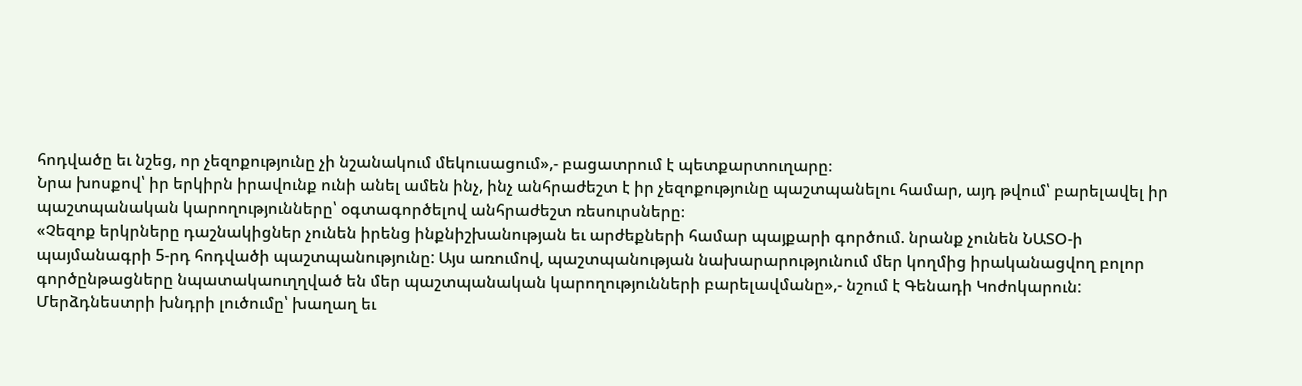հոդվածը եւ նշեց, որ չեզոքությունը չի նշանակում մեկուսացում»,- բացատրում է պետքարտուղարը։
Նրա խոսքով՝ իր երկիրն իրավունք ունի անել ամեն ինչ, ինչ անհրաժեշտ է իր չեզոքությունը պաշտպանելու համար, այդ թվում՝ բարելավել իր պաշտպանական կարողությունները՝ օգտագործելով անհրաժեշտ ռեսուրսները։
«Չեզոք երկրները դաշնակիցներ չունեն իրենց ինքնիշխանության եւ արժեքների համար պայքարի գործում. նրանք չունեն ՆԱՏՕ-ի պայմանագրի 5-րդ հոդվածի պաշտպանությունը: Այս առումով, պաշտպանության նախարարությունում մեր կողմից իրականացվող բոլոր գործընթացները նպատակաուղղված են մեր պաշտպանական կարողությունների բարելավմանը»,- նշում է Գենադի Կոժոկարուն:
Մերձդնեստրի խնդրի լուծումը՝ խաղաղ եւ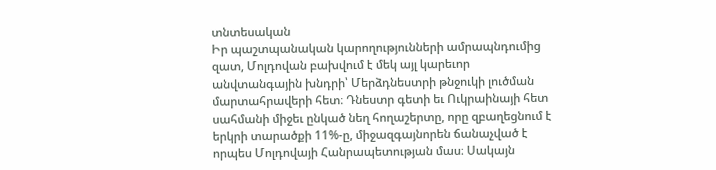տնտեսական
Իր պաշտպանական կարողությունների ամրապնդումից զատ, Մոլդովան բախվում է մեկ այլ կարեւոր անվտանգային խնդրի՝ Մերձդնեստրի թնջուկի լուծման մարտահրավերի հետ։ Դնեստր գետի եւ Ուկրաինայի հետ սահմանի միջեւ ընկած նեղ հողաշերտը, որը զբաղեցնում է երկրի տարածքի 11%-ը, միջազգայնորեն ճանաչված է որպես Մոլդովայի Հանրապետության մաս։ Սակայն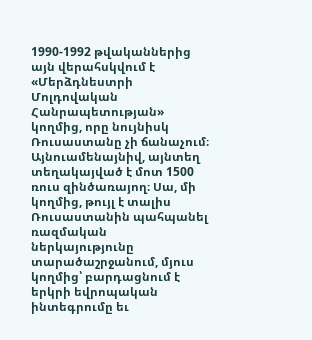1990-1992 թվականներից այն վերահսկվում է «Մերձդնեստրի Մոլդովական Հանրապետության» կողմից, որը նույնիսկ Ռուսաստանը չի ճանաչում։ Այնուամենայնիվ, այնտեղ տեղակայված է մոտ 1500 ռուս զինծառայող։ Սա, մի կողմից, թույլ է տալիս Ռուսաստանին պահպանել ռազմական ներկայությունը տարածաշրջանում, մյուս կողմից՝ բարդացնում է երկրի եվրոպական ինտեգրումը եւ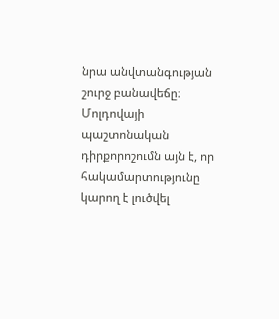նրա անվտանգության շուրջ բանավեճը։
Մոլդովայի պաշտոնական դիրքորոշումն այն է, որ հակամարտությունը կարող է լուծվել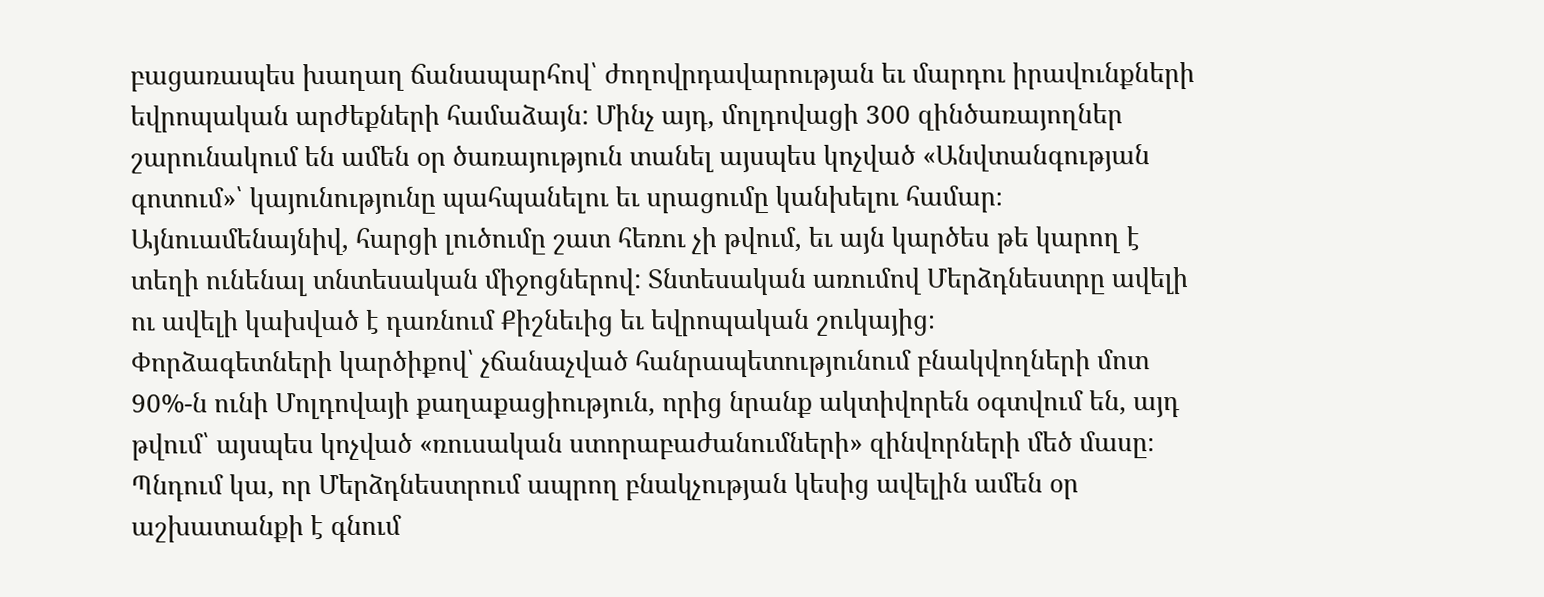բացառապես խաղաղ ճանապարհով՝ ժողովրդավարության եւ մարդու իրավունքների եվրոպական արժեքների համաձայն: Մինչ այդ, մոլդովացի 300 զինծառայողներ շարունակում են ամեն օր ծառայություն տանել այսպես կոչված «Անվտանգության գոտում»՝ կայունությունը պահպանելու եւ սրացումը կանխելու համար։
Այնուամենայնիվ, հարցի լուծումը շատ հեռու չի թվում, եւ այն կարծես թե կարող է տեղի ունենալ տնտեսական միջոցներով: Տնտեսական առումով Մերձդնեստրը ավելի ու ավելի կախված է դառնում Քիշնեւից եւ եվրոպական շուկայից։
Փորձագետների կարծիքով՝ չճանաչված հանրապետությունում բնակվողների մոտ 90%-ն ունի Մոլդովայի քաղաքացիություն, որից նրանք ակտիվորեն օգտվում են, այդ թվում՝ այսպես կոչված «ռուսական ստորաբաժանումների» զինվորների մեծ մասը։ Պնդում կա, որ Մերձդնեստրում ապրող բնակչության կեսից ավելին ամեն օր աշխատանքի է գնում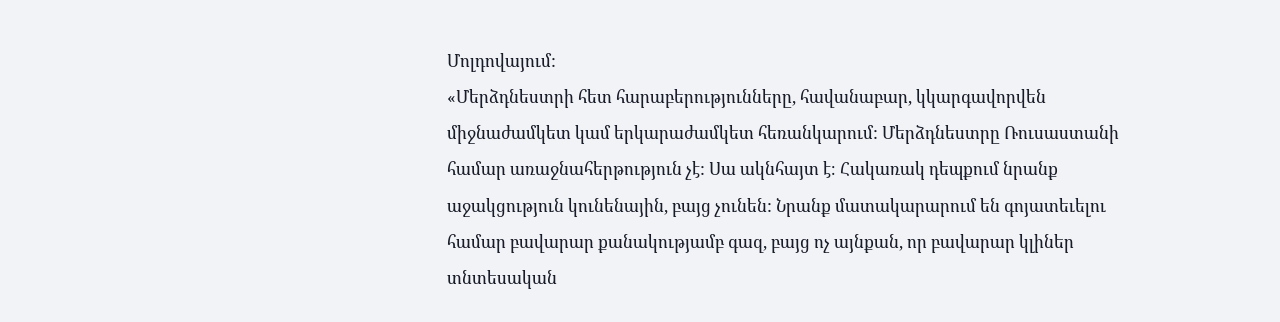Մոլդովայում:
«Մերձդնեստրի հետ հարաբերությունները, հավանաբար, կկարգավորվեն միջնաժամկետ կամ երկարաժամկետ հեռանկարում: Մերձդնեստրը Ռուսաստանի համար առաջնահերթություն չէ: Սա ակնհայտ է։ Հակառակ դեպքում նրանք աջակցություն կունենային, բայց չունեն: Նրանք մատակարարում են գոյատեւելու համար բավարար քանակությամբ գազ, բայց ոչ այնքան, որ բավարար կլիներ տնտեսական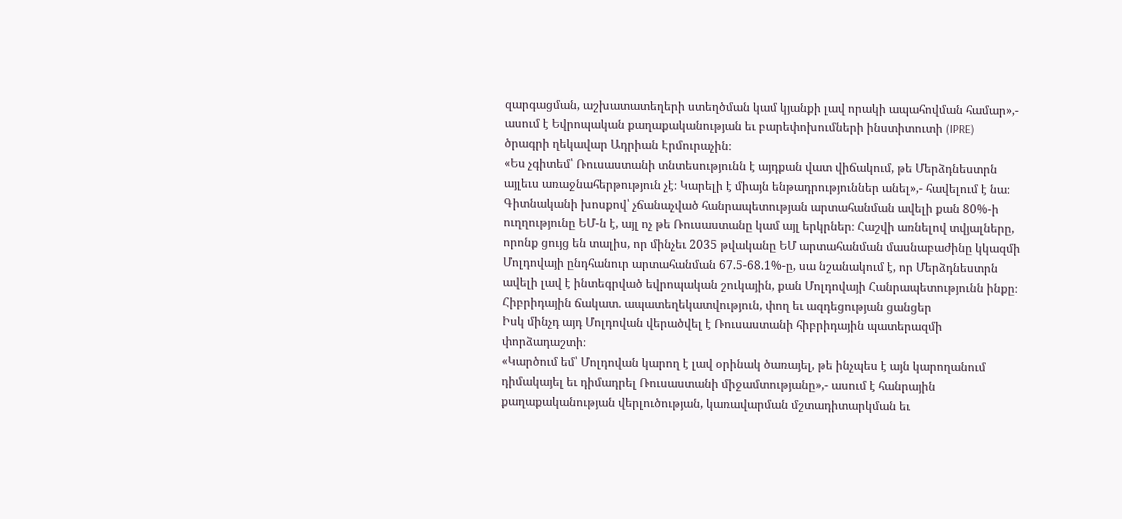զարգացման, աշխատատեղերի ստեղծման կամ կյանքի լավ որակի ապահովման համար»,- ասում է Եվրոպական քաղաքականության եւ բարեփոխումների ինստիտուտի (IPRE) ծրագրի ղեկավար Ադրիան Էրմուրաչին։
«Ես չգիտեմ՝ Ռուսաստանի տնտեսությունն է այդքան վատ վիճակում, թե Մերձդնեստրն այլեւս առաջնահերթություն չէ։ Կարելի է միայն ենթադրություններ անել»,- հավելում է նա։
Գիտնականի խոսքով՝ չճանաչված հանրապետության արտահանման ավելի քան 80%-ի ուղղությունը ԵՄ-ն է, այլ ոչ թե Ռուսաստանը կամ այլ երկրներ։ Հաշվի առնելով տվյալները, որոնք ցույց են տալիս, որ մինչեւ 2035 թվականը ԵՄ արտահանման մասնաբաժինը կկազմի Մոլդովայի ընդհանուր արտահանման 67.5-68.1%-ը, սա նշանակում է, որ Մերձդնեստրն ավելի լավ է ինտեգրված եվրոպական շուկային, քան Մոլդովայի Հանրապետությունն ինքը։
Հիբրիդային ճակատ. ապատեղեկատվություն, փող եւ ազդեցության ցանցեր
Իսկ մինչդ այդ Մոլդովան վերածվել է Ռուսաստանի հիբրիդային պատերազմի փորձադաշտի։
«Կարծում եմ՝ Մոլդովան կարող է լավ օրինակ ծառայել, թե ինչպես է այն կարողանում դիմակայել եւ դիմադրել Ռուսաստանի միջամտությանը»,- ասում է հանրային քաղաքականության վերլուծության, կառավարման մշտադիտարկման եւ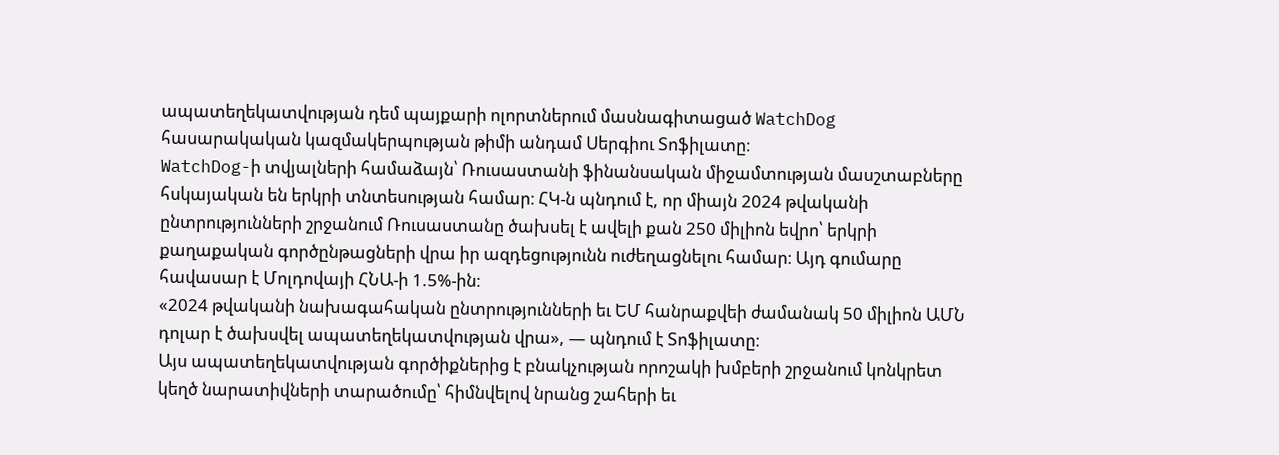ապատեղեկատվության դեմ պայքարի ոլորտներում մասնագիտացած WatchDog հասարակական կազմակերպության թիմի անդամ Սերգիու Տոֆիլատը։
WatchDog-ի տվյալների համաձայն՝ Ռուսաստանի ֆինանսական միջամտության մասշտաբները հսկայական են երկրի տնտեսության համար։ ՀԿ-ն պնդում է, որ միայն 2024 թվականի ընտրությունների շրջանում Ռուսաստանը ծախսել է ավելի քան 250 միլիոն եվրո՝ երկրի քաղաքական գործընթացների վրա իր ազդեցությունն ուժեղացնելու համար։ Այդ գումարը հավասար է Մոլդովայի ՀՆԱ-ի 1.5%-ին։
«2024 թվականի նախագահական ընտրությունների եւ ԵՄ հանրաքվեի ժամանակ 50 միլիոն ԱՄՆ դոլար է ծախսվել ապատեղեկատվության վրա», — պնդում է Տոֆիլատը։
Այս ապատեղեկատվության գործիքներից է բնակչության որոշակի խմբերի շրջանում կոնկրետ կեղծ նարատիվների տարածումը՝ հիմնվելով նրանց շահերի եւ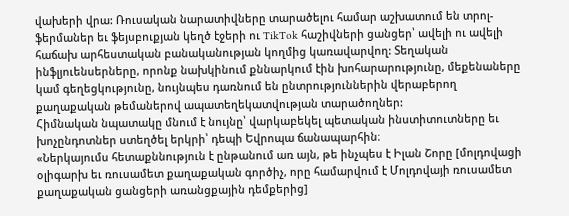վախերի վրա: Ռուսական նարատիվները տարածելու համար աշխատում են տրոլ-ֆերմաներ եւ ֆեյսբուքյան կեղծ էջերի ու TikTok հաշիվների ցանցեր՝ ավելի ու ավելի հաճախ արհեստական բանականության կողմից կառավարվող: Տեղական ինֆլյուենսերները, որոնք նախկինում քննարկում էին խոհարարությունը, մեքենաները կամ գեղեցկությունը, նույնպես դառնում են ընտրություններին վերաբերող քաղաքական թեմաներով ապատեղեկատվության տարածողներ:
Հիմնական նպատակը մնում է նույնը՝ վարկաբեկել պետական ինստիտուտները եւ խոչընդոտներ ստեղծել երկրի՝ դեպի Եվրոպա ճանապարհին։
«Ներկայումս հետաքննություն է ընթանում առ այն, թե ինչպես է Իլան Շորը [մոլդովացի օլիգարխ եւ ռուսամետ քաղաքական գործիչ, որը համարվում է Մոլդովայի ռուսամետ քաղաքական ցանցերի առանցքային դեմքերից]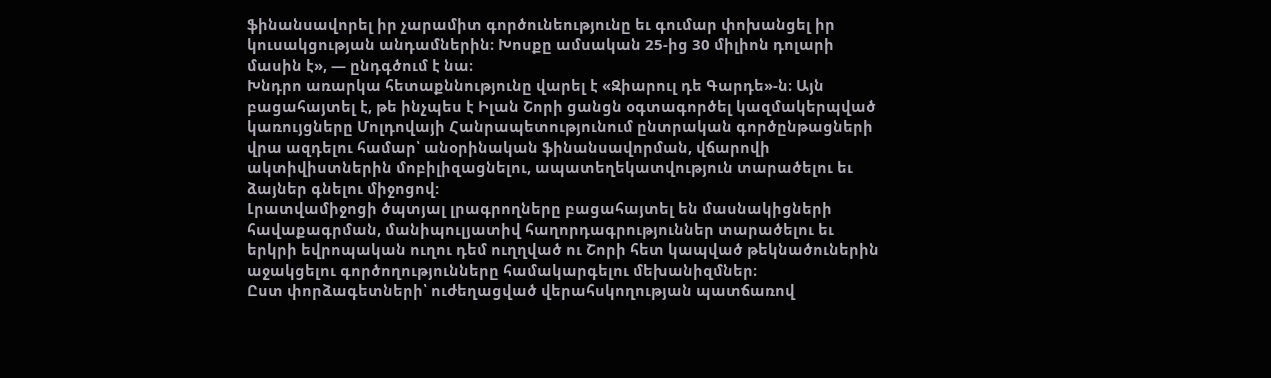ֆինանսավորել իր չարամիտ գործունեությունը եւ գումար փոխանցել իր կուսակցության անդամներին։ Խոսքը ամսական 25-ից 30 միլիոն դոլարի մասին է», — ընդգծում է նա։
Խնդրո առարկա հետաքննությունը վարել է «Զիարուլ դե Գարդե»-ն։ Այն բացահայտել է, թե ինչպես է Իլան Շորի ցանցն օգտագործել կազմակերպված կառույցները Մոլդովայի Հանրապետությունում ընտրական գործընթացների վրա ազդելու համար՝ անօրինական ֆինանսավորման, վճարովի ակտիվիստներին մոբիլիզացնելու, ապատեղեկատվություն տարածելու եւ ձայներ գնելու միջոցով:
Լրատվամիջոցի ծպտյալ լրագրողները բացահայտել են մասնակիցների հավաքագրման, մանիպուլյատիվ հաղորդագրություններ տարածելու եւ երկրի եվրոպական ուղու դեմ ուղղված ու Շորի հետ կապված թեկնածուներին աջակցելու գործողությունները համակարգելու մեխանիզմներ։
Ըստ փորձագետների՝ ուժեղացված վերահսկողության պատճառով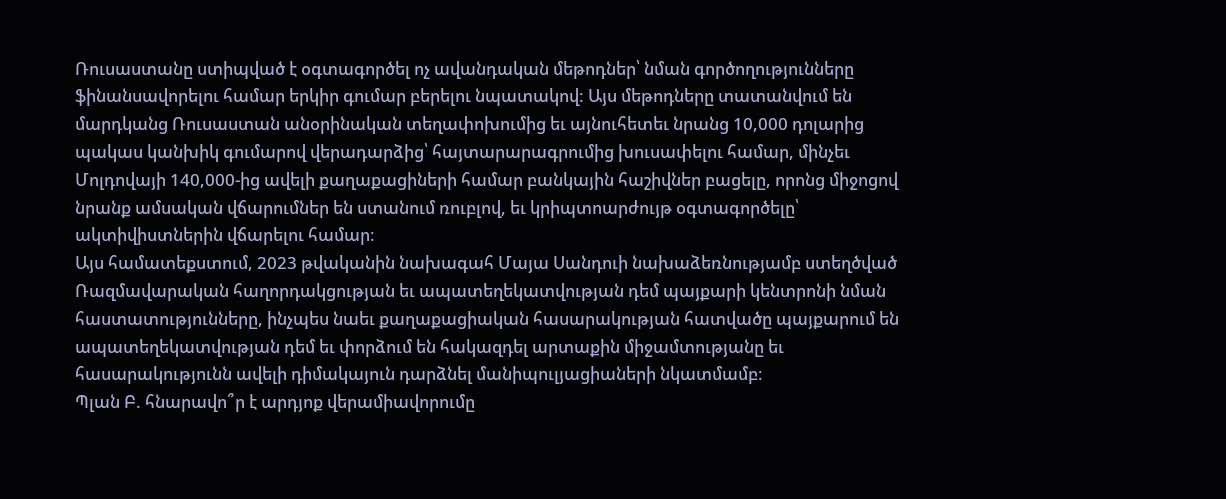Ռուսաստանը ստիպված է օգտագործել ոչ ավանդական մեթոդներ՝ նման գործողությունները ֆինանսավորելու համար երկիր գումար բերելու նպատակով: Այս մեթոդները տատանվում են մարդկանց Ռուսաստան անօրինական տեղափոխումից եւ այնուհետեւ նրանց 10,000 դոլարից պակաս կանխիկ գումարով վերադարձից՝ հայտարարագրումից խուսափելու համար, մինչեւ Մոլդովայի 140,000-ից ավելի քաղաքացիների համար բանկային հաշիվներ բացելը, որոնց միջոցով նրանք ամսական վճարումներ են ստանում ռուբլով, եւ կրիպտոարժույթ օգտագործելը՝ ակտիվիստներին վճարելու համար։
Այս համատեքստում, 2023 թվականին նախագահ Մայա Սանդուի նախաձեռնությամբ ստեղծված Ռազմավարական հաղորդակցության եւ ապատեղեկատվության դեմ պայքարի կենտրոնի նման հաստատությունները, ինչպես նաեւ քաղաքացիական հասարակության հատվածը պայքարում են ապատեղեկատվության դեմ եւ փորձում են հակազդել արտաքին միջամտությանը եւ հասարակությունն ավելի դիմակայուն դարձնել մանիպուլյացիաների նկատմամբ։
Պլան Բ. հնարավո՞ր է արդյոք վերամիավորումը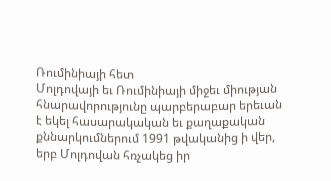Ռումինիայի հետ
Մոլդովայի եւ Ռումինիայի միջեւ միության հնարավորությունը պարբերաբար երեւան է եկել հասարակական եւ քաղաքական քննարկումներում 1991 թվականից ի վեր, երբ Մոլդովան հռչակեց իր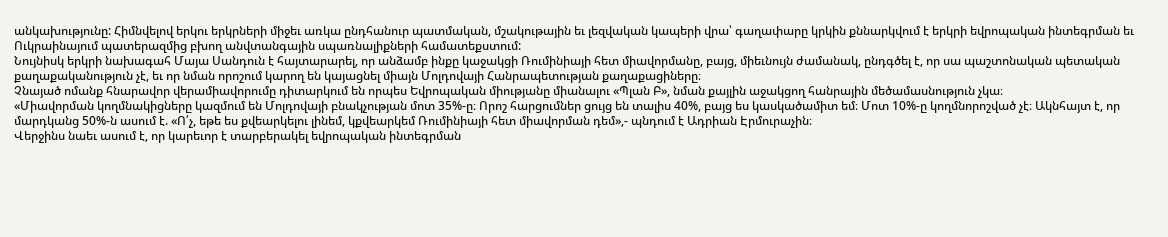անկախությունը: Հիմնվելով երկու երկրների միջեւ առկա ընդհանուր պատմական, մշակութային եւ լեզվական կապերի վրա՝ գաղափարը կրկին քննարկվում է երկրի եվրոպական ինտեգրման եւ Ուկրաինայում պատերազմից բխող անվտանգային սպառնալիքների համատեքստում:
Նույնիսկ երկրի նախագահ Մայա Սանդուն է հայտարարել, որ անձամբ ինքը կաջակցի Ռումինիայի հետ միավորմանը, բայց, միեւնույն ժամանակ, ընդգծել է, որ սա պաշտոնական պետական քաղաքականություն չէ, եւ որ նման որոշում կարող են կայացնել միայն Մոլդովայի Հանրապետության քաղաքացիները։
Չնայած ոմանք հնարավոր վերամիավորումը դիտարկում են որպես Եվրոպական միությանը միանալու «Պլան Բ», նման քայլին աջակցող հանրային մեծամասնություն չկա։
«Միավորման կողմնակիցները կազմում են Մոլդովայի բնակչության մոտ 35%-ը։ Որոշ հարցումներ ցույց են տալիս 40%, բայց ես կասկածամիտ եմ։ Մոտ 10%-ը կողմնորոշված չէ։ Ակնհայտ է, որ մարդկանց 50%-ն ասում է. «Ո՛չ, եթե ես քվեարկելու լինեմ, կքվեարկեմ Ռումինիայի հետ միավորման դեմ»,- պնդում է Ադրիան Էրմուրաչին։
Վերջինս նաեւ ասում է, որ կարեւոր է տարբերակել եվրոպական ինտեգրման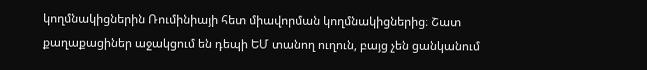կողմնակիցներին Ռումինիայի հետ միավորման կողմնակիցներից։ Շատ քաղաքացիներ աջակցում են դեպի ԵՄ տանող ուղուն, բայց չեն ցանկանում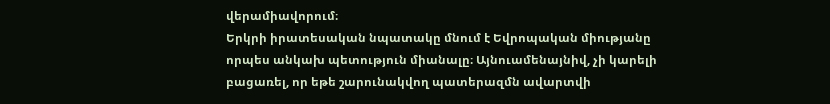վերամիավորում։
Երկրի իրատեսական նպատակը մնում է Եվրոպական միությանը որպես անկախ պետություն միանալը։ Այնուամենայնիվ, չի կարելի բացառել, որ եթե շարունակվող պատերազմն ավարտվի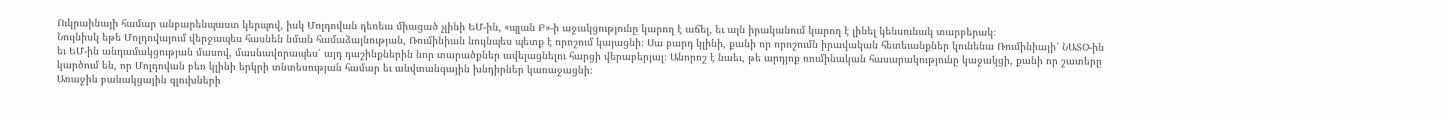Ուկրաինայի համար անբարենպաստ կերպով, իսկ Մոլդովան դեռեւս միացած չլինի ԵՄ-ին, «պլան Բ»-ի աջակցությունը կարող է աճել, եւ այն իրականում կարող է լինել կենսունակ տարբերակ։
Նույնիսկ եթե Մոլդովայում վերջապես հասնեն նման համաձայնության, Ռումինիան նույնպես պետք է որոշում կայացնի։ Սա բարդ կլինի, քանի որ որոշումն իրավական հետեւանքներ կունենա Ռումինիայի՝ ՆԱՏՕ-ին եւ ԵՄ-ին անդամակցության մասով, մասնավորապես՝ այդ դաշինքներին նոր տարածքներ ավելացնելու հարցի վերաբերյալ։ Անորոշ է նաեւ, թե արդյոք ռումինական հասարակությունը կաջակցի, քանի որ շատերը կարծում են, որ Մոլդովան բեռ կլինի երկրի տնտեսության համար եւ անվտանգային խնդիրներ կառաջացնի։
Առաջին բանակցային գլուխների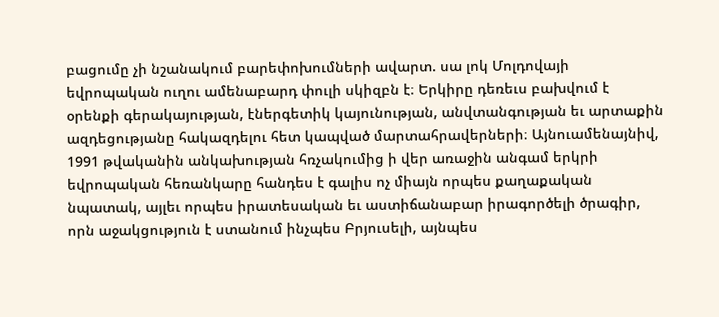բացումը չի նշանակում բարեփոխումների ավարտ. սա լոկ Մոլդովայի եվրոպական ուղու ամենաբարդ փուլի սկիզբն է։ Երկիրը դեռեւս բախվում է օրենքի գերակայության, էներգետիկ կայունության, անվտանգության եւ արտաքին ազդեցությանը հակազդելու հետ կապված մարտահրավերների։ Այնուամենայնիվ, 1991 թվականին անկախության հռչակումից ի վեր առաջին անգամ երկրի եվրոպական հեռանկարը հանդես է գալիս ոչ միայն որպես քաղաքական նպատակ, այլեւ որպես իրատեսական եւ աստիճանաբար իրագործելի ծրագիր, որն աջակցություն է ստանում ինչպես Բրյուսելի, այնպես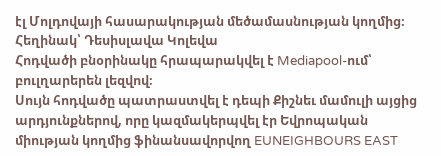էլ Մոլդովայի հասարակության մեծամասնության կողմից։
Հեղինակ՝ Դեսիսլավա Կոլեվա
Հոդվածի բնօրինակը հրապարակվել է Mediapool-ում՝ բուլղարերեն լեզվով։
Սույն հոդվածը պատրաստվել է դեպի Քիշնեւ մամուլի այցից արդյունքներով, որը կազմակերպվել էր Եվրոպական միության կողմից ֆինանսավորվող EUNEIGHBOURS EAST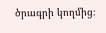ծրագրի կողմից։